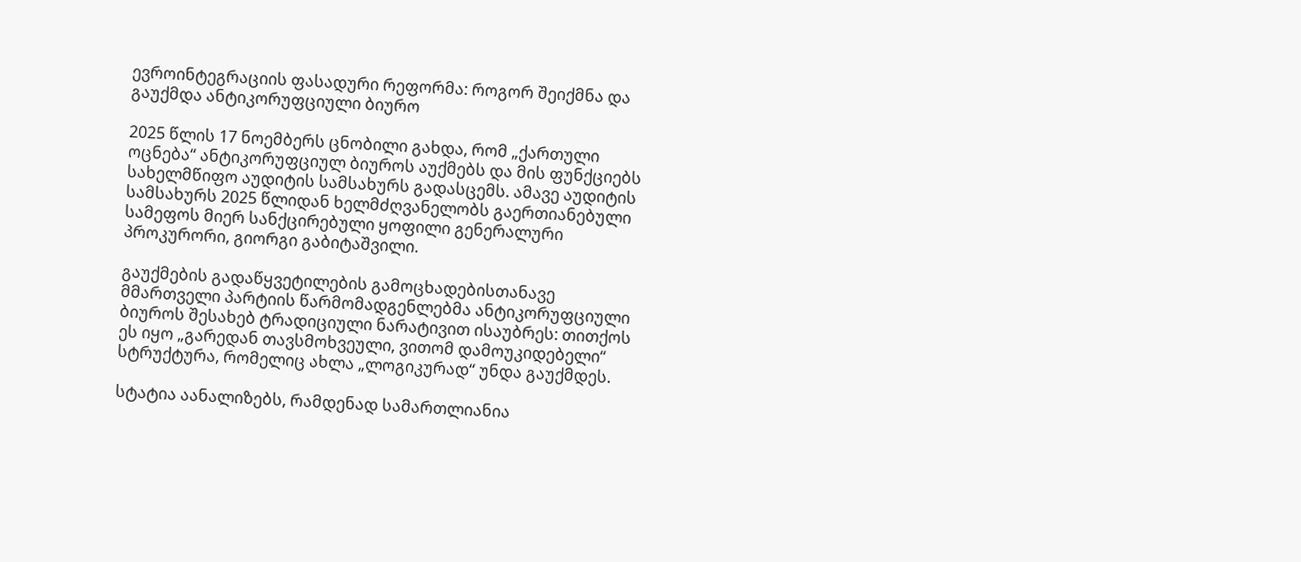ევროინტეგრაციის ფასადური რეფორმა: როგორ შეიქმნა და გაუქმდა ანტიკორუფციული ბიურო

2025 წლის 17 ნოემბერს ცნობილი გახდა, რომ „ქართული ოცნება“ ანტიკორუფციულ ბიუროს აუქმებს და მის ფუნქციებს სახელმწიფო აუდიტის სამსახურს გადასცემს. ამავე აუდიტის სამსახურს 2025 წლიდან ხელმძღვანელობს გაერთიანებული სამეფოს მიერ სანქცირებული ყოფილი გენერალური პროკურორი, გიორგი გაბიტაშვილი.

გაუქმების გადაწყვეტილების გამოცხადებისთანავე მმართველი პარტიის წარმომადგენლებმა ანტიკორუფციული ბიუროს შესახებ ტრადიციული ნარატივით ისაუბრეს: თითქოს ეს იყო „გარედან თავსმოხვეული, ვითომ დამოუკიდებელი“ სტრუქტურა, რომელიც ახლა „ლოგიკურად“ უნდა გაუქმდეს.

სტატია აანალიზებს, რამდენად სამართლიანია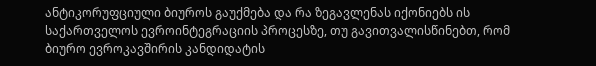ანტიკორუფციული ბიუროს გაუქმება და რა ზეგავლენას იქონიებს ის საქართველოს ევროინტეგრაციის პროცესზე, თუ გავითვალისწინებთ, რომ ბიურო ევროკავშირის კანდიდატის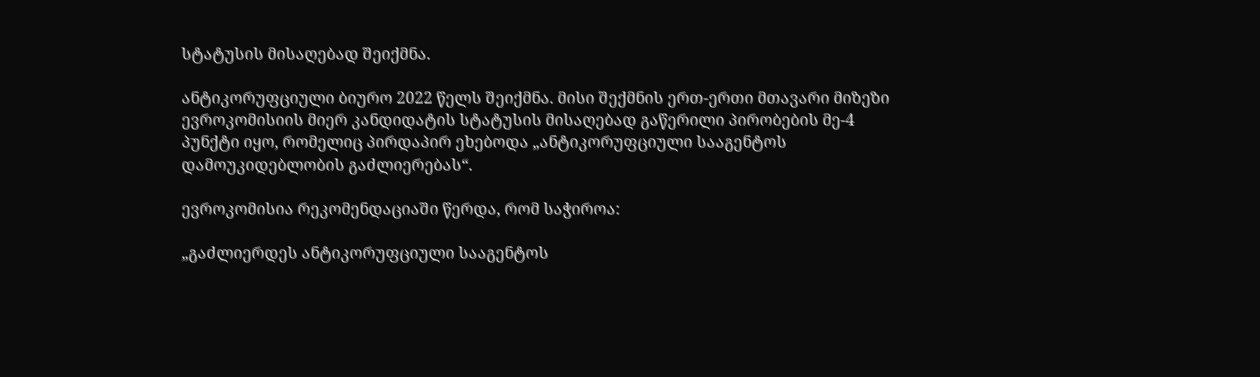სტატუსის მისაღებად შეიქმნა.

ანტიკორუფციული ბიურო 2022 წელს შეიქმნა. მისი შექმნის ერთ-ერთი მთავარი მიზეზი ევროკომისიის მიერ კანდიდატის სტატუსის მისაღებად გაწერილი პირობების მე-4 პუნქტი იყო, რომელიც პირდაპირ ეხებოდა „ანტიკორუფციული სააგენტოს დამოუკიდებლობის გაძლიერებას“.

ევროკომისია რეკომენდაციაში წერდა, რომ საჭიროა:

„გაძლიერდეს ანტიკორუფციული სააგენტოს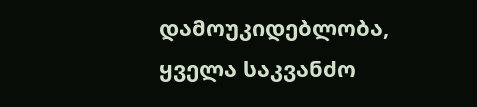დამოუკიდებლობა, ყველა საკვანძო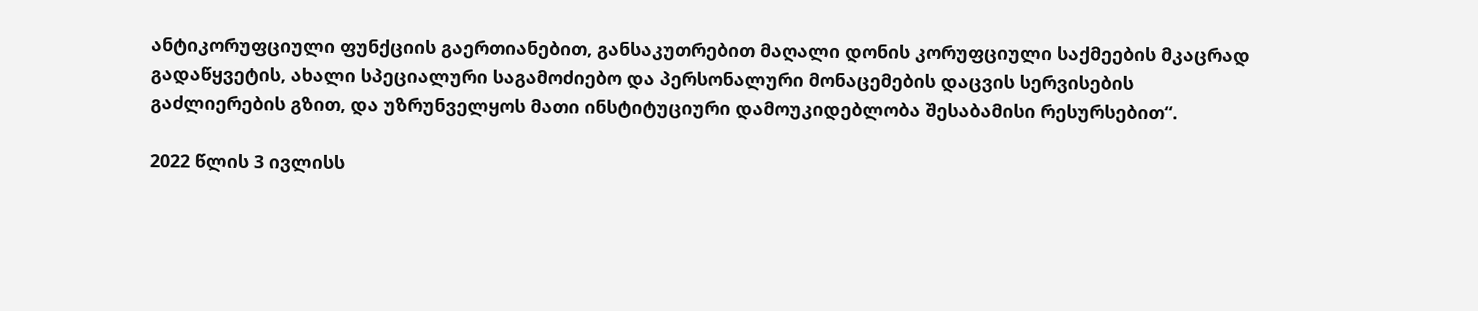ანტიკორუფციული ფუნქციის გაერთიანებით, განსაკუთრებით მაღალი დონის კორუფციული საქმეების მკაცრად გადაწყვეტის, ახალი სპეციალური საგამოძიებო და პერსონალური მონაცემების დაცვის სერვისების გაძლიერების გზით, და უზრუნველყოს მათი ინსტიტუციური დამოუკიდებლობა შესაბამისი რესურსებით“.

2022 წლის 3 ივლისს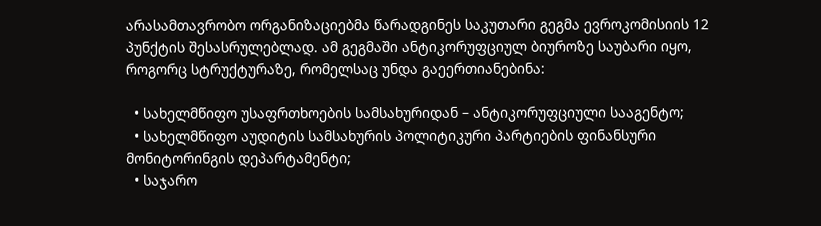არასამთავრობო ორგანიზაციებმა წარადგინეს საკუთარი გეგმა ევროკომისიის 12 პუნქტის შესასრულებლად. ამ გეგმაში ანტიკორუფციულ ბიუროზე საუბარი იყო, როგორც სტრუქტურაზე, რომელსაც უნდა გაეერთიანებინა:

  • სახელმწიფო უსაფრთხოების სამსახურიდან – ანტიკორუფციული სააგენტო;
  • სახელმწიფო აუდიტის სამსახურის პოლიტიკური პარტიების ფინანსური მონიტორინგის დეპარტამენტი;
  • საჯარო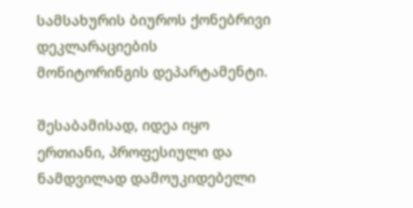სამსახურის ბიუროს ქონებრივი დეკლარაციების მონიტორინგის დეპარტამენტი.

შესაბამისად, იდეა იყო ერთიანი, პროფესიული და ნამდვილად დამოუკიდებელი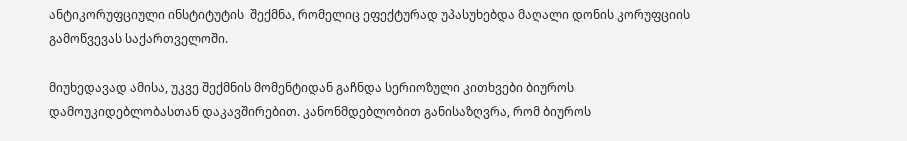ანტიკორუფციული ინსტიტუტის  შექმნა, რომელიც ეფექტურად უპასუხებდა მაღალი დონის კორუფციის გამოწვევას საქართველოში.

მიუხედავად ამისა, უკვე შექმნის მომენტიდან გაჩნდა სერიოზული კითხვები ბიუროს დამოუკიდებლობასთან დაკავშირებით. კანონმდებლობით განისაზღვრა, რომ ბიუროს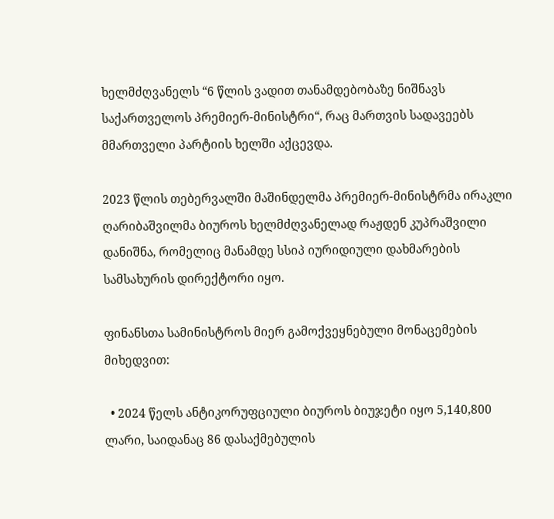ხელმძღვანელს “6 წლის ვადით თანამდებობაზე ნიშნავს საქართველოს პრემიერ-მინისტრი“, რაც მართვის სადავეებს მმართველი პარტიის ხელში აქცევდა.

2023 წლის თებერვალში მაშინდელმა პრემიერ-მინისტრმა ირაკლი ღარიბაშვილმა ბიუროს ხელმძღვანელად რაჟდენ კუპრაშვილი დანიშნა, რომელიც მანამდე სსიპ იურიდიული დახმარების სამსახურის დირექტორი იყო.

ფინანსთა სამინისტროს მიერ გამოქვეყნებული მონაცემების მიხედვით:

  • 2024 წელს ანტიკორუფციული ბიუროს ბიუჯეტი იყო 5,140,800 ლარი, საიდანაც 86 დასაქმებულის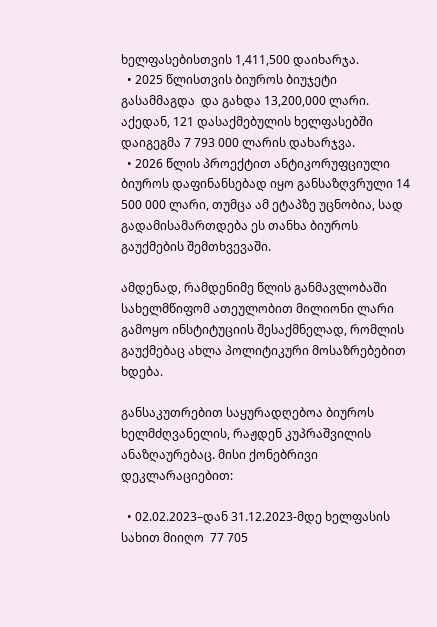ხელფასებისთვის 1,411,500 დაიხარჯა.
  • 2025 წლისთვის ბიუროს ბიუჯეტი გასამმაგდა  და გახდა 13,200,000 ლარი. აქედან, 121 დასაქმებულის ხელფასებში დაიგეგმა 7 793 000 ლარის დახარჯვა.
  • 2026 წლის პროექტით ანტიკორუფციული ბიუროს დაფინანსებად იყო განსაზღვრული 14 500 000 ლარი, თუმცა ამ ეტაპზე უცნობია, სად გადამისამართდება ეს თანხა ბიუროს გაუქმების შემთხვევაში.

ამდენად, რამდენიმე წლის განმავლობაში სახელმწიფომ ათეულობით მილიონი ლარი გამოყო ინსტიტუციის შესაქმნელად, რომლის გაუქმებაც ახლა პოლიტიკური მოსაზრებებით ხდება.

განსაკუთრებით საყურადღებოა ბიუროს ხელმძღვანელის, რაჟდენ კუპრაშვილის ანაზღაურებაც. მისი ქონებრივი დეკლარაციებით:

  • 02.02.2023–დან 31.12.2023-მდე ხელფასის სახით მიიღო  77 705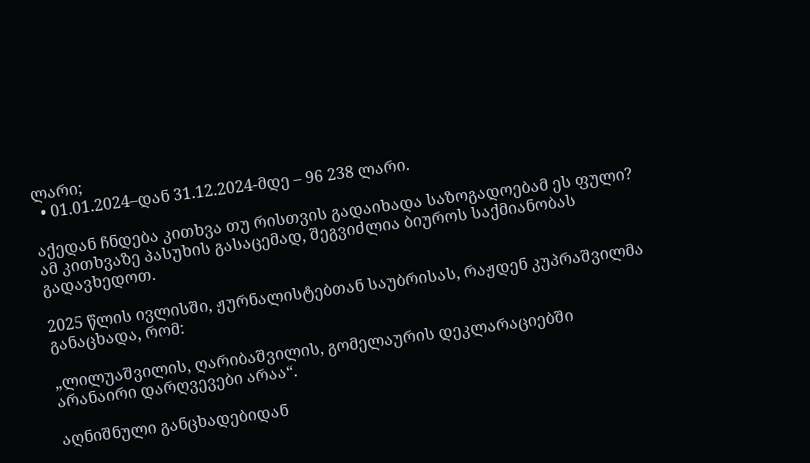ლარი;
  • 01.01.2024–დან 31.12.2024-მდე – 96 238 ლარი.

აქედან ჩნდება კითხვა თუ რისთვის გადაიხადა საზოგადოებამ ეს ფული? ამ კითხვაზე პასუხის გასაცემად, შეგვიძლია ბიუროს საქმიანობას გადავხედოთ.

2025 წლის ივლისში, ჟურნალისტებთან საუბრისას, რაჟდენ კუპრაშვილმა განაცხადა, რომ:

„ლილუაშვილის, ღარიბაშვილის, გომელაურის დეკლარაციებში არანაირი დარღვევები არაა“.

აღნიშნული განცხადებიდან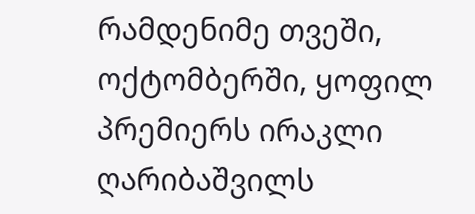რამდენიმე თვეში, ოქტომბერში, ყოფილ პრემიერს ირაკლი ღარიბაშვილს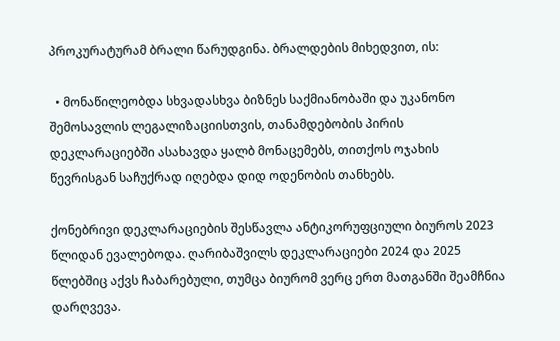პროკურატურამ ბრალი წარუდგინა. ბრალდების მიხედვით, ის:

  • მონაწილეობდა სხვადასხვა ბიზნეს საქმიანობაში და უკანონო შემოსავლის ლეგალიზაციისთვის, თანამდებობის პირის დეკლარაციებში ასახავდა ყალბ მონაცემებს, თითქოს ოჯახის წევრისგან საჩუქრად იღებდა დიდ ოდენობის თანხებს.

ქონებრივი დეკლარაციების შესწავლა ანტიკორუფციული ბიუროს 2023 წლიდან ევალებოდა. ღარიბაშვილს დეკლარაციები 2024 და 2025 წლებშიც აქვს ჩაბარებული, თუმცა ბიურომ ვერც ერთ მათგანში შეამჩნია დარღვევა.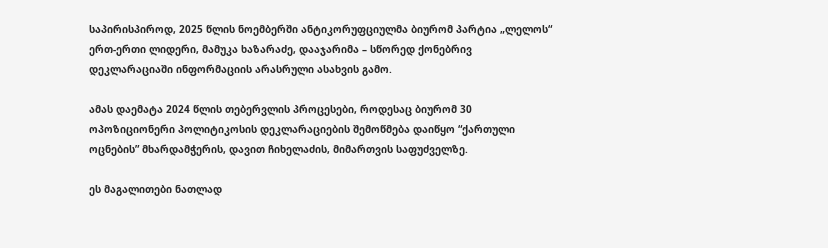საპირისპიროდ, 2025 წლის ნოემბერში ანტიკორუფციულმა ბიურომ პარტია „ლელოს“ ერთ-ერთი ლიდერი, მამუკა ხაზარაძე, დააჯარიმა – სწორედ ქონებრივ დეკლარაციაში ინფორმაციის არასრული ასახვის გამო.

ამას დაემატა 2024 წლის თებერვლის პროცესები, როდესაც ბიურომ 30 ოპოზიციონერი პოლიტიკოსის დეკლარაციების შემოწმება დაიწყო “ქართული ოცნების” მხარდამჭერის, დავით ჩიხელაძის, მიმართვის საფუძველზე.

ეს მაგალითები ნათლად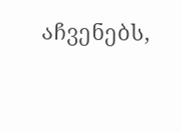აჩვენებს,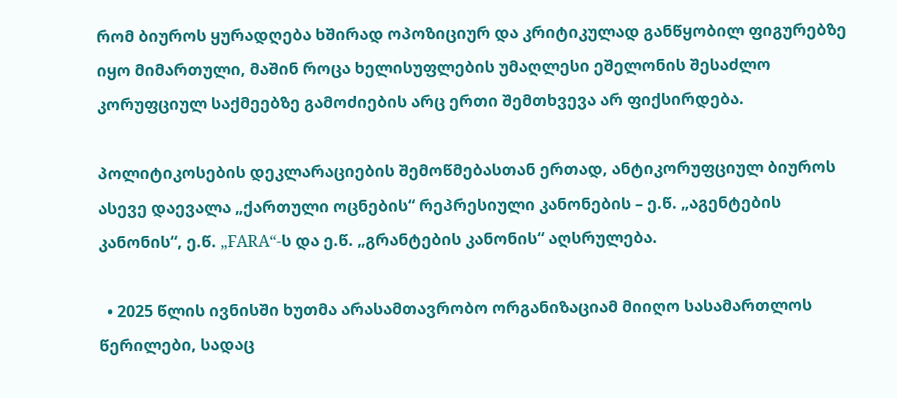რომ ბიუროს ყურადღება ხშირად ოპოზიციურ და კრიტიკულად განწყობილ ფიგურებზე იყო მიმართული, მაშინ როცა ხელისუფლების უმაღლესი ეშელონის შესაძლო კორუფციულ საქმეებზე გამოძიების არც ერთი შემთხვევა არ ფიქსირდება.

პოლიტიკოსების დეკლარაციების შემოწმებასთან ერთად, ანტიკორუფციულ ბიუროს ასევე დაევალა „ქართული ოცნების“ რეპრესიული კანონების – ე.წ. „აგენტების კანონის“, ე.წ. „FARA“-ს და ე.წ. „გრანტების კანონის“ აღსრულება.

  • 2025 წლის ივნისში ხუთმა არასამთავრობო ორგანიზაციამ მიიღო სასამართლოს წერილები, სადაც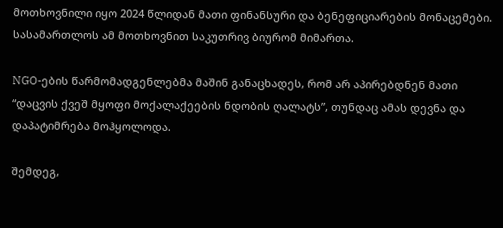მოთხოვნილი იყო 2024 წლიდან მათი ფინანსური და ბენეფიციარების მონაცემები. სასამართლოს ამ მოთხოვნით საკუთრივ ბიურომ მიმართა.

NGO-ების წარმომადგენლებმა მაშინ განაცხადეს, რომ არ აპირებდნენ მათი “დაცვის ქვეშ მყოფი მოქალაქეების ნდობის ღალატს”, თუნდაც ამას დევნა და დაპატიმრება მოჰყოლოდა.

შემდეგ,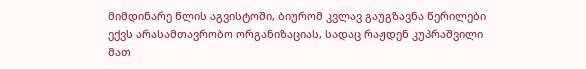მიმდინარე წლის აგვისტოში, ბიურომ კვლავ გაუგზავნა წერილები ექვს არასამთავრობო ორგანიზაციას, სადაც რაჟდენ კუპრაშვილი მათ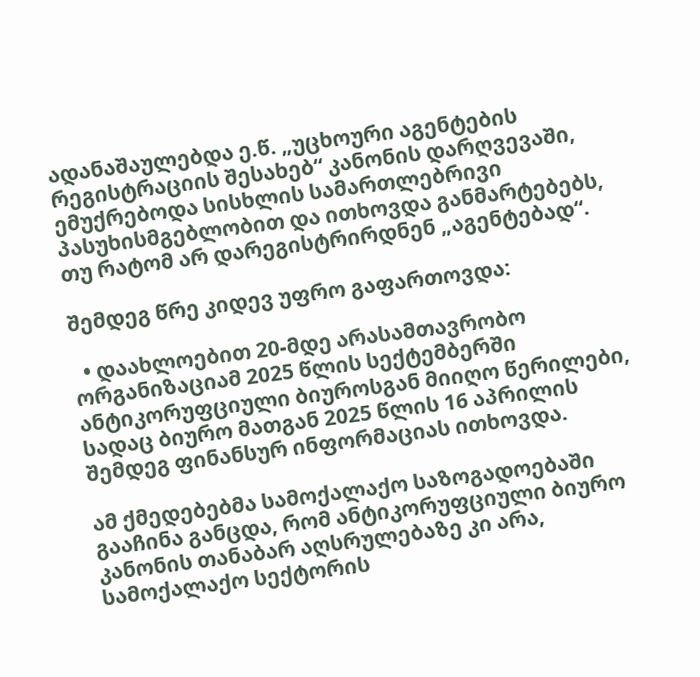ადანაშაულებდა ე.წ. „უცხოური აგენტების რეგისტრაციის შესახებ“ კანონის დარღვევაში, ემუქრებოდა სისხლის სამართლებრივი პასუხისმგებლობით და ითხოვდა განმარტებებს, თუ რატომ არ დარეგისტრირდნენ „აგენტებად“.

შემდეგ წრე კიდევ უფრო გაფართოვდა:

  • დაახლოებით 20-მდე არასამთავრობო ორგანიზაციამ 2025 წლის სექტემბერში ანტიკორუფციული ბიუროსგან მიიღო წერილები, სადაც ბიურო მათგან 2025 წლის 16 აპრილის შემდეგ ფინანსურ ინფორმაციას ითხოვდა.

ამ ქმედებებმა სამოქალაქო საზოგადოებაში გააჩინა განცდა, რომ ანტიკორუფციული ბიურო კანონის თანაბარ აღსრულებაზე კი არა, სამოქალაქო სექტორის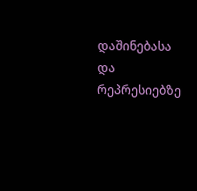დაშინებასა და რეპრესიებზე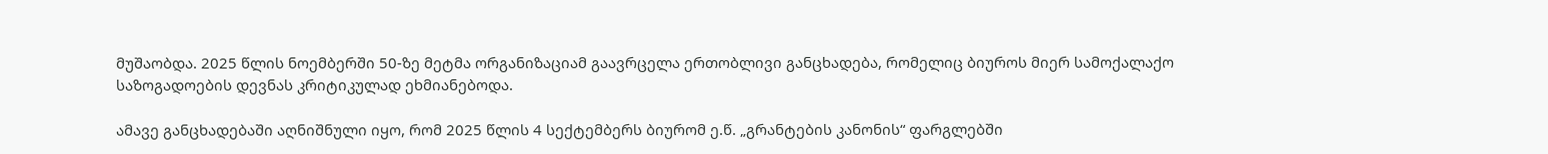მუშაობდა. 2025 წლის ნოემბერში 50-ზე მეტმა ორგანიზაციამ გაავრცელა ერთობლივი განცხადება, რომელიც ბიუროს მიერ სამოქალაქო საზოგადოების დევნას კრიტიკულად ეხმიანებოდა.

ამავე განცხადებაში აღნიშნული იყო, რომ 2025 წლის 4 სექტემბერს ბიურომ ე.წ. „გრანტების კანონის“ ფარგლებში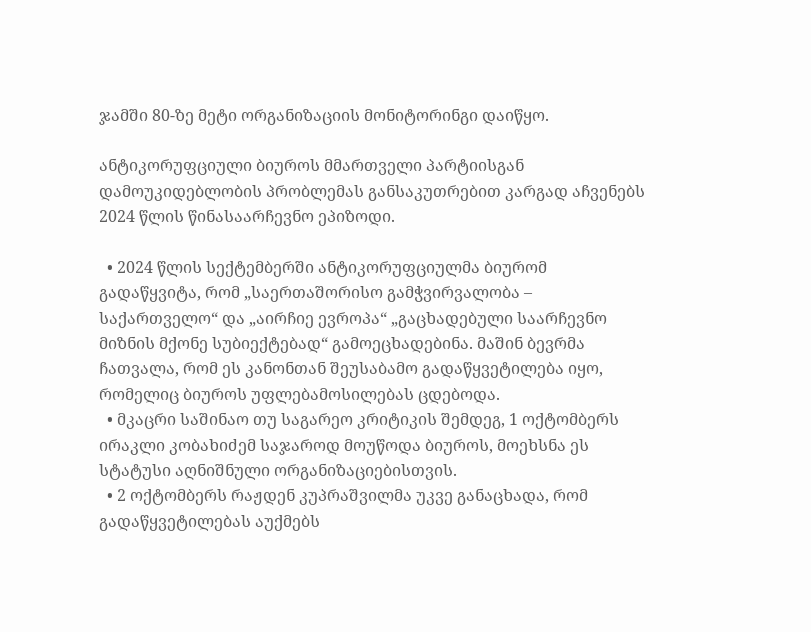ჯამში 80-ზე მეტი ორგანიზაციის მონიტორინგი დაიწყო.

ანტიკორუფციული ბიუროს მმართველი პარტიისგან დამოუკიდებლობის პრობლემას განსაკუთრებით კარგად აჩვენებს 2024 წლის წინასაარჩევნო ეპიზოდი.

  • 2024 წლის სექტემბერში ანტიკორუფციულმა ბიურომ გადაწყვიტა, რომ „საერთაშორისო გამჭვირვალობა – საქართველო“ და „აირჩიე ევროპა“ „გაცხადებული საარჩევნო მიზნის მქონე სუბიექტებად“ გამოეცხადებინა. მაშინ ბევრმა ჩათვალა, რომ ეს კანონთან შეუსაბამო გადაწყვეტილება იყო, რომელიც ბიუროს უფლებამოსილებას ცდებოდა.
  • მკაცრი საშინაო თუ საგარეო კრიტიკის შემდეგ, 1 ოქტომბერს ირაკლი კობახიძემ საჯაროდ მოუწოდა ბიუროს, მოეხსნა ეს სტატუსი აღნიშნული ორგანიზაციებისთვის.
  • 2 ოქტომბერს რაჟდენ კუპრაშვილმა უკვე განაცხადა, რომ გადაწყვეტილებას აუქმებს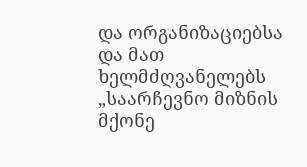და ორგანიზაციებსა და მათ ხელმძღვანელებს „საარჩევნო მიზნის მქონე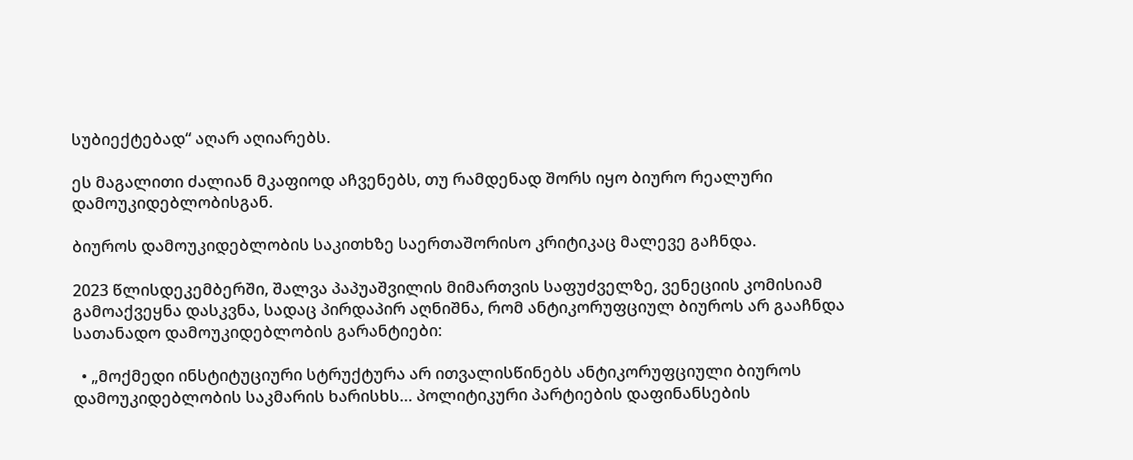სუბიექტებად“ აღარ აღიარებს.

ეს მაგალითი ძალიან მკაფიოდ აჩვენებს, თუ რამდენად შორს იყო ბიურო რეალური დამოუკიდებლობისგან.

ბიუროს დამოუკიდებლობის საკითხზე საერთაშორისო კრიტიკაც მალევე გაჩნდა.

2023 წლისდეკემბერში, შალვა პაპუაშვილის მიმართვის საფუძველზე, ვენეციის კომისიამ გამოაქვეყნა დასკვნა, სადაც პირდაპირ აღნიშნა, რომ ანტიკორუფციულ ბიუროს არ გააჩნდა სათანადო დამოუკიდებლობის გარანტიები:

  • „მოქმედი ინსტიტუციური სტრუქტურა არ ითვალისწინებს ანტიკორუფციული ბიუროს დამოუკიდებლობის საკმარის ხარისხს… პოლიტიკური პარტიების დაფინანსების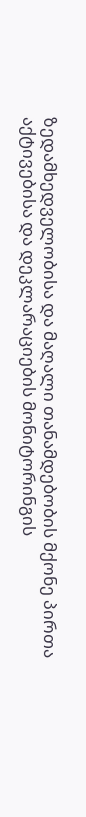ზედამხედველობისა და მაღალი თანამდებობის მქონე პირთა აქტივებისა და დეკლარაციების მონიტორინგის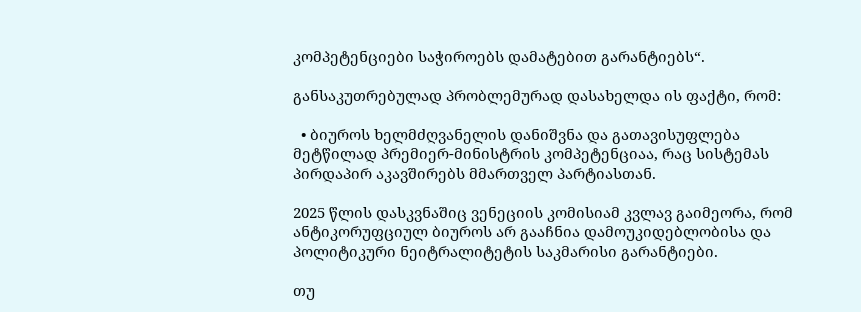კომპეტენციები საჭიროებს დამატებით გარანტიებს“.

განსაკუთრებულად პრობლემურად დასახელდა ის ფაქტი, რომ:

  • ბიუროს ხელმძღვანელის დანიშვნა და გათავისუფლება მეტწილად პრემიერ-მინისტრის კომპეტენციაა, რაც სისტემას პირდაპირ აკავშირებს მმართველ პარტიასთან.

2025 წლის დასკვნაშიც ვენეციის კომისიამ კვლავ გაიმეორა, რომ ანტიკორუფციულ ბიუროს არ გააჩნია დამოუკიდებლობისა და პოლიტიკური ნეიტრალიტეტის საკმარისი გარანტიები.

თუ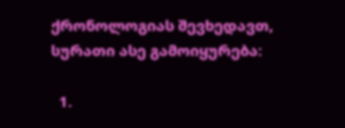ქრონოლოგიას შევხედავთ, სურათი ასე გამოიყურება:

  1.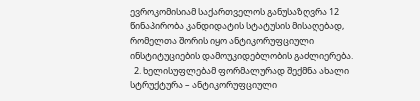ევროკომისიამ საქართველოს განუსაზღვრა 12 წინაპირობა კანდიდატის სტატუსის მისაღებად, რომელთა შორის იყო ანტიკორუფციული ინსტიტუციების დამოუკიდებლობის გაძლიერება.
  2. ხელისუფლებამ ფორმალურად შექმნა ახალი სტრუქტურა – ანტიკორუფციული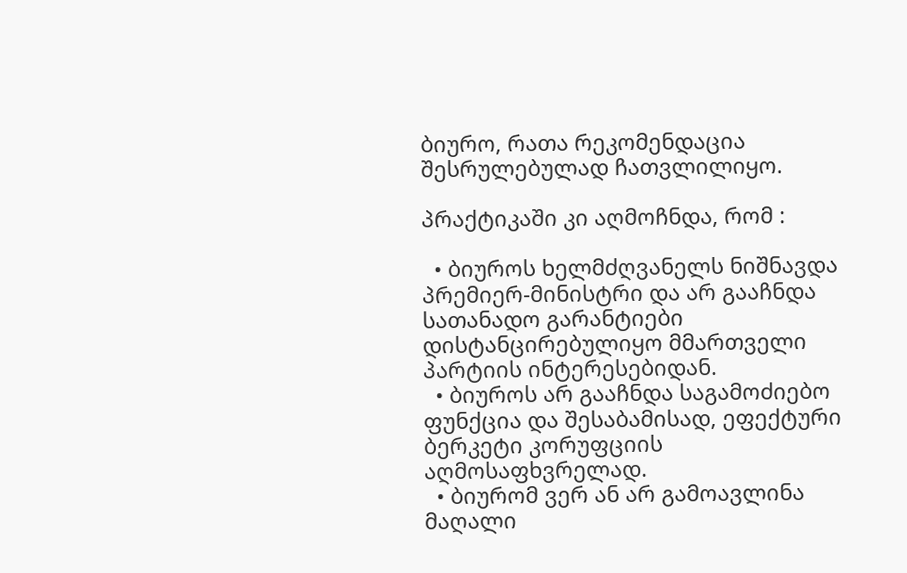ბიურო, რათა რეკომენდაცია შესრულებულად ჩათვლილიყო.

პრაქტიკაში კი აღმოჩნდა, რომ :

  • ბიუროს ხელმძღვანელს ნიშნავდა პრემიერ-მინისტრი და არ გააჩნდა სათანადო გარანტიები დისტანცირებულიყო მმართველი პარტიის ინტერესებიდან.
  • ბიუროს არ გააჩნდა საგამოძიებო ფუნქცია და შესაბამისად, ეფექტური ბერკეტი კორუფციის აღმოსაფხვრელად.
  • ბიურომ ვერ ან არ გამოავლინა მაღალი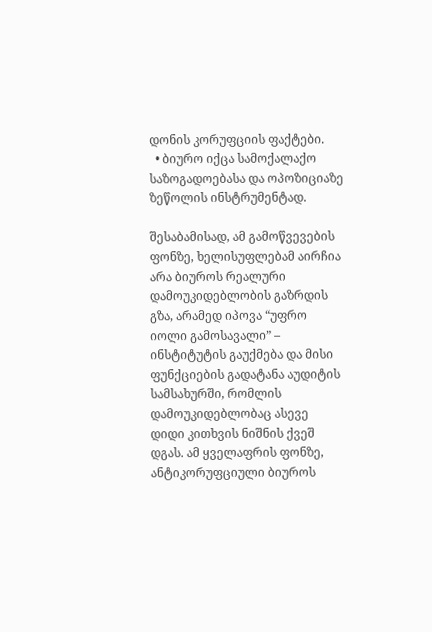დონის კორუფციის ფაქტები.
  • ბიურო იქცა სამოქალაქო საზოგადოებასა და ოპოზიციაზე ზეწოლის ინსტრუმენტად.

შესაბამისად, ამ გამოწვევების ფონზე, ხელისუფლებამ აირჩია არა ბიუროს რეალური დამოუკიდებლობის გაზრდის გზა, არამედ იპოვა “უფრო იოლი გამოსავალი” – ინსტიტუტის გაუქმება და მისი ფუნქციების გადატანა აუდიტის სამსახურში, რომლის დამოუკიდებლობაც ასევე დიდი კითხვის ნიშნის ქვეშ დგას. ამ ყველაფრის ფონზე, ანტიკორუფციული ბიუროს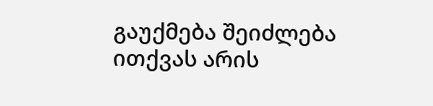გაუქმება შეიძლება ითქვას არის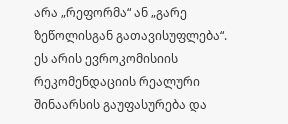არა „რეფორმა“ ან „გარე ზეწოლისგან გათავისუფლება“. ეს არის ევროკომისიის რეკომენდაციის რეალური შინაარსის გაუფასურება და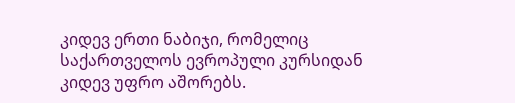კიდევ ერთი ნაბიჯი, რომელიც საქართველოს ევროპული კურსიდან კიდევ უფრო აშორებს.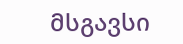მსგავსი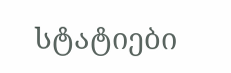სტატიები